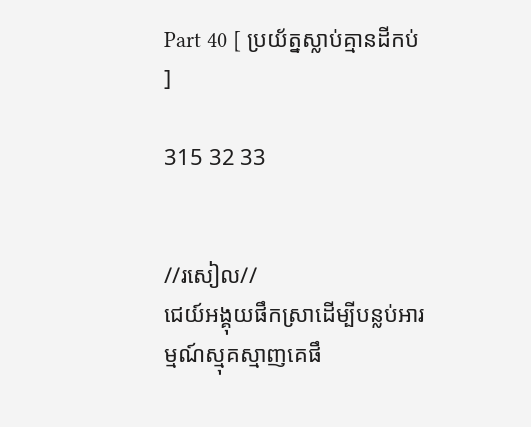Part 40 [ ប្រយ័ត្នស្លាប់គ្មានដីកប់ ]

315 32 33


//រសៀល//
ជេយ៍អង្គុយផឹកស្រាដើម្បីបន្លប់អារម្មណ៍ស្មុគស្មាញគេផឹ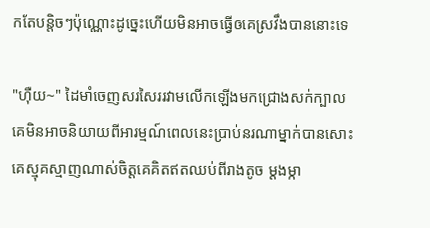កតែបន្តិចៗប៉ុណ្ណោះដូច្នេះហើយមិនអាចធ្វើឲគេស្រវឹងបាននោះទេ

"ហ៊ឺយ~" ដៃមាំចេញសរសៃររវាមលើកឡើងមកជ្រោងសក់ក្បាល គេមិនអាចនិយាយពីអារម្មណ៍ពេលនេះប្រាប់នរណាម្នាក់បានសោះ គេស្មុគស្មាញណាស់ចិត្តគេគិតឥតឈប់ពីរាងតូច ម្ដងម្កា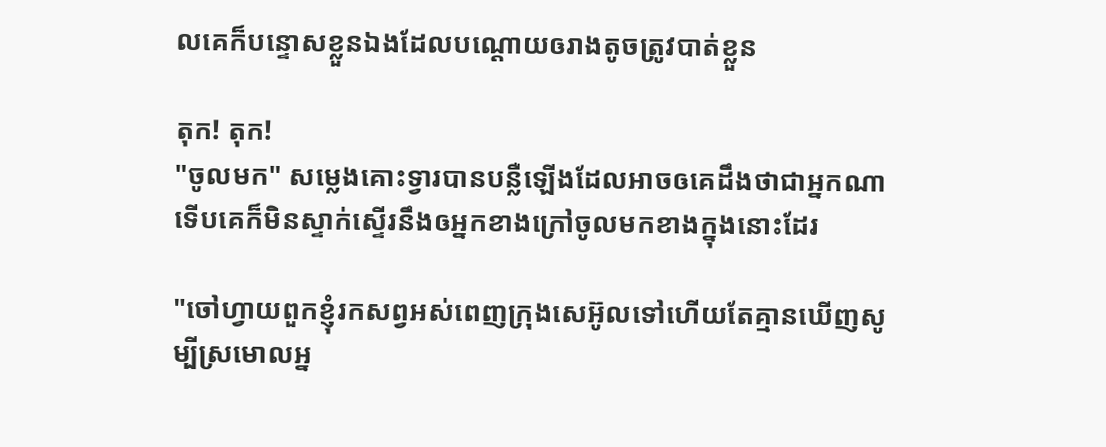លគេក៏បន្ទោសខ្លួនឯងដែលបណ្ដោយឲរាងតូចត្រូវបាត់ខ្លួន

តុក! តុក!
"ចូលមក" សម្លេងគោះទ្វារបានបន្លឺឡើងដែលអាចឲគេដឹងថាជាអ្នកណាទើបគេក៏មិនស្ទាក់ស្ទើរនឹងឲអ្នកខាងក្រៅចូលមកខាងក្នុងនោះដែរ

"ចៅហ្វាយពួកខ្ញុំរកសព្វអស់ពេញក្រុងសេអ៊ូលទៅហើយតែគ្មានឃើញសូម្បីស្រមោលអ្ន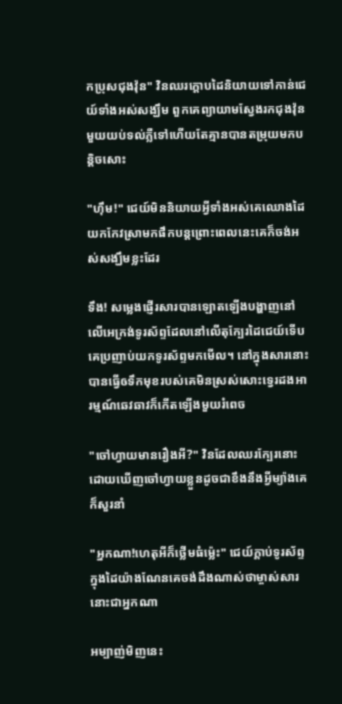កប្រុសជុងវ៉ុន" វិនឈរក្ដោបដៃនិយាយទៅកាន់ជេយ៍ទាំងអស់សង្ឃឹម ពួកគេព្យាយាមស្វែងរកជុងវ៉ុនមួយយប់ទល់ភ្លឺទៅហើយតែគ្មានបានតម្រុយមកបន្តិចសោះ

"ហ៊ឹម!" ជេយ៍មិននិយាយអ្វីទាំងអស់គេឈោងដៃយកកែវស្រាមកផឹកបន្តព្រោះពេលនេះគេក៏ចង់អស់សង្ឃឹមខ្លះដែរ

ទឹង! សម្លេងផ្ញើរសារបានឡោតឡើងបង្ហាញនៅលើអេក្រង់ទូរស័ព្ទដែលនៅលើតុក្បែរដៃជេយ៍ទើបគេប្រញាប់យកទូរស័ព្ទមកមើល។ នៅក្នុងសារនោះបានធ្វើឲទឹកមុខរបស់គេមិនស្រស់សោះទ្វេរដងអារម្មណ៍ឆេវឆាវក៏កើតឡើងមួយរំពេច

"ចៅហ្វាយមានរឿងអី?" វិនដែលឈរក្បែរនោះដោយឃើញចៅហ្វាយខ្លួនដូចជាខឹងនឹងអ្វីម្យ៉ាងគេក៏សួរនាំ

"អ្នកណា!ហេតុអីក៏ថ្លើមធំម្ល៉េះ" ជេយ៍ក្ដាប់ទូរស័ព្ទក្នុងដៃយ៉ាងណែនគេចង់ដឹងណាស់ថាម្ចាស់សារនោះជាអ្នកណា

អម្បាញ់មិញនេះ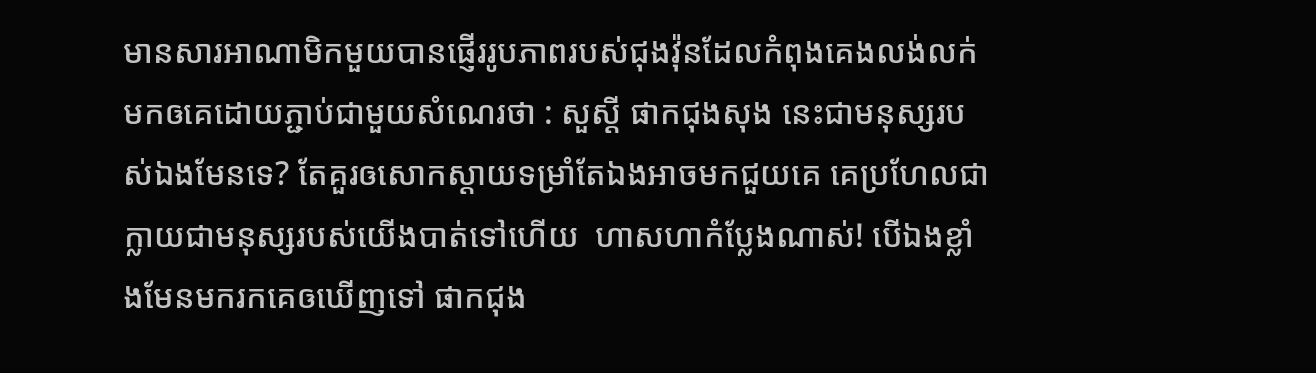មានសារអាណាមិកមួយបានផ្ញើររូបភាពរបស់ជុងវ៉ុនដែលកំពុងគេងលង់លក់មកឲគេដោយភ្ជាប់ជាមួយសំណេរថា : សួស្ដី ផាកជុងសុង នេះជាមនុស្សរបស់ឯងមែនទេ? តែគួរឲសោកស្ដាយទម្រាំតែឯងអាចមកជួយគេ គេប្រហែលជាក្លាយជាមនុស្សរបស់យើងបាត់ទៅហើយ  ហាសហាកំប្លែងណាស់! បើឯងខ្លាំងមែនមករកគេឲឃើញទៅ ផាកជុង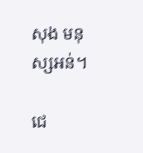សុង មនុស្សអន់។

ជេ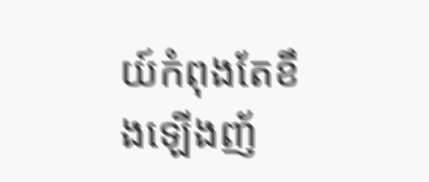យ៍កំពុងតែខឹងឡើងញ័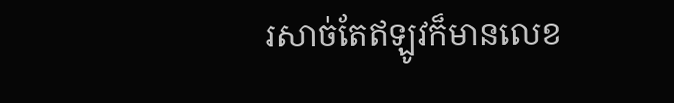រសាច់តែឥឡូវក៏មានលេខ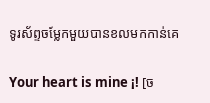ទូរស័ព្ទចម្លែកមួយបានខលមកកាន់គេ

Your heart is mine ¡! [ច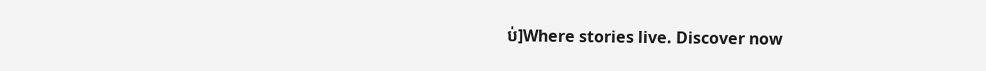ប់]Where stories live. Discover now